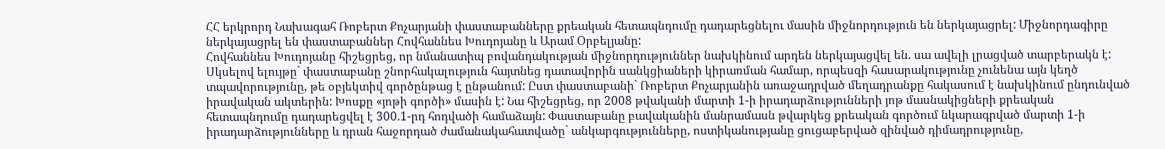ՀՀ երկրորդ Նախագահ Ռոբերտ Քոչարյանի փաստաբանները քրեական հետապնդումը դադարեցնելու մասին միջնորդություն են ներկայացրել: Միջնորդագիրը ներկայացրել են փաստաբաններ Հովհաննես Խուդոյանը և Արամ Օրբելյանը:
Հովհաննես Խուդոյանը հիշեցրեց, որ նմանատիպ բովանդակության միջնորդություններ նախկինում արդեն ներկայացվել են. սա ավելի լրացված տարբերակն է:
Սկսելով ելույթը` փաստաբանը շնորհակալություն հայտնեց դատավորին սանկցիաների կիրառման համար, որպեսզի հասարակությունը չունենա այն կեղծ տպավորությունը, թե օբյեկտիվ գործընթաց է ընթանում: Ըստ փաստաբանի` Ռոբերտ Քոչարյանին առաջադրված մեղադրանքը հակասում է նախկինում ընդունված իրավական ակտերին: Խոսքը «յոթի գործի» մասին է: Նա հիշեցրեց, որ 2008 թվականի մարտի 1-ի իրադարձությունների յոթ մասնակիցների քրեական հետապնդումը դադարեցվել է 300.1-րդ հոդվածի համաձայն: Փաստաբանը բավականին մանրամասն թվարկեց քրեական գործում նկարագրված մարտի 1-ի իրադարձությունները և դրան հաջորդած ժամանակահատվածը` անկարգությունները, ոստիկանությանը ցուցաբերված զինված դիմադրությունը,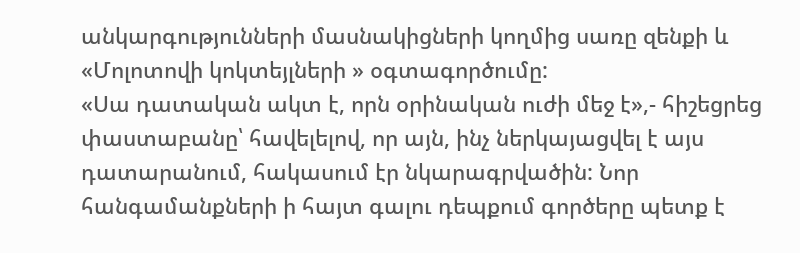անկարգությունների մասնակիցների կողմից սառը զենքի և «Մոլոտովի կոկտեյլների » օգտագործումը:
«Սա դատական ակտ է, որն օրինական ուժի մեջ է»,- հիշեցրեց փաստաբանը՝ հավելելով, որ այն, ինչ ներկայացվել է այս դատարանում, հակասում էր նկարագրվածին: Նոր հանգամանքների ի հայտ գալու դեպքում գործերը պետք է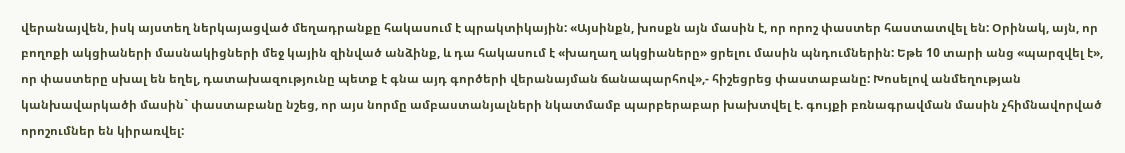վերանայվեն, իսկ այստեղ ներկայացված մեղադրանքը հակասում է պրակտիկային: «Այսինքն, խոսքն այն մասին է, որ որոշ փաստեր հաստատվել են: Օրինակ, այն, որ բողոքի ակցիաների մասնակիցների մեջ կային զինված անձինք, և դա հակասում է «խաղաղ ակցիաները» ցրելու մասին պնդումներին: Եթե 10 տարի անց «պարզվել է», որ փաստերը սխալ են եղել, դատախազությունը պետք է գնա այդ գործերի վերանայման ճանապարհով»,- հիշեցրեց փաստաբանը: Խոսելով անմեղության կանխավարկածի մասին` փաստաբանը նշեց, որ այս նորմը ամբաստանյալների նկատմամբ պարբերաբար խախտվել է. գույքի բռնագրավման մասին չհիմնավորված որոշումներ են կիրառվել: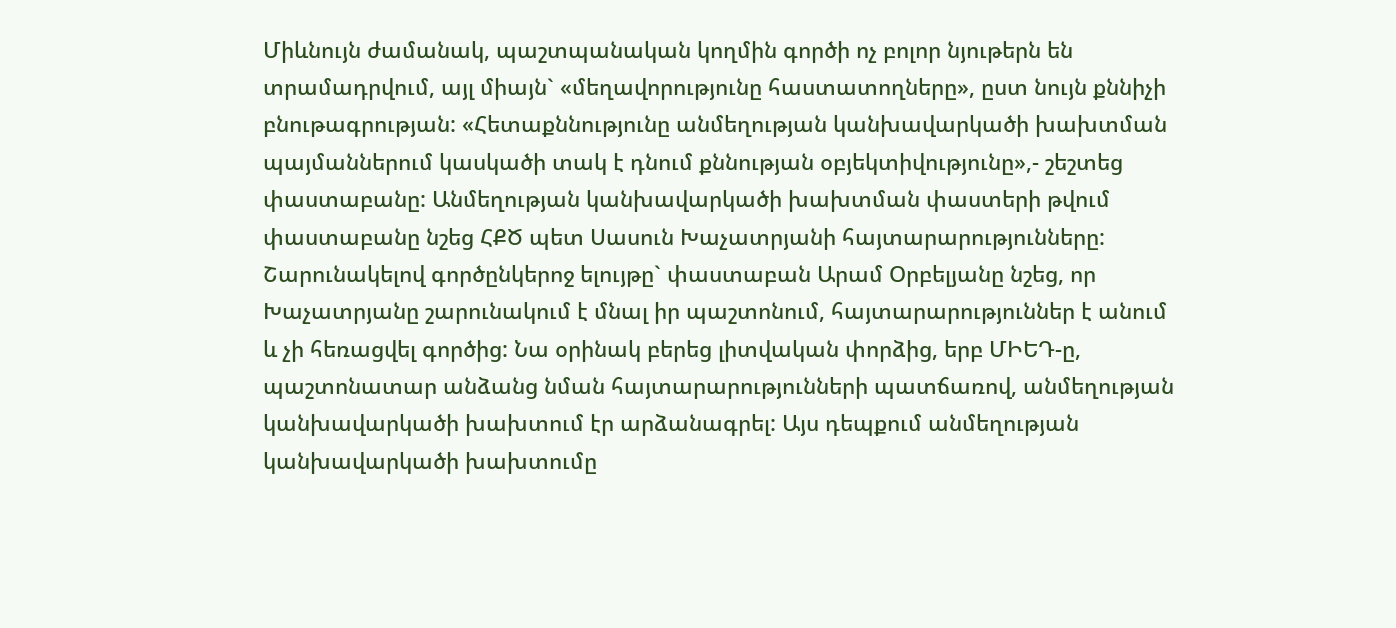Միևնույն ժամանակ, պաշտպանական կողմին գործի ոչ բոլոր նյութերն են տրամադրվում, այլ միայն` «մեղավորությունը հաստատողները», ըստ նույն քննիչի բնութագրության: «Հետաքննությունը անմեղության կանխավարկածի խախտման պայմաններում կասկածի տակ է դնում քննության օբյեկտիվությունը»,- շեշտեց փաստաբանը: Անմեղության կանխավարկածի խախտման փաստերի թվում փաստաբանը նշեց ՀՔԾ պետ Սասուն Խաչատրյանի հայտարարությունները:
Շարունակելով գործընկերոջ ելույթը` փաստաբան Արամ Օրբելյանը նշեց, որ Խաչատրյանը շարունակում է մնալ իր պաշտոնում, հայտարարություններ է անում և չի հեռացվել գործից: Նա օրինակ բերեց լիտվական փորձից, երբ ՄԻԵԴ-ը, պաշտոնատար անձանց նման հայտարարությունների պատճառով, անմեղության կանխավարկածի խախտում էր արձանագրել: Այս դեպքում անմեղության կանխավարկածի խախտումը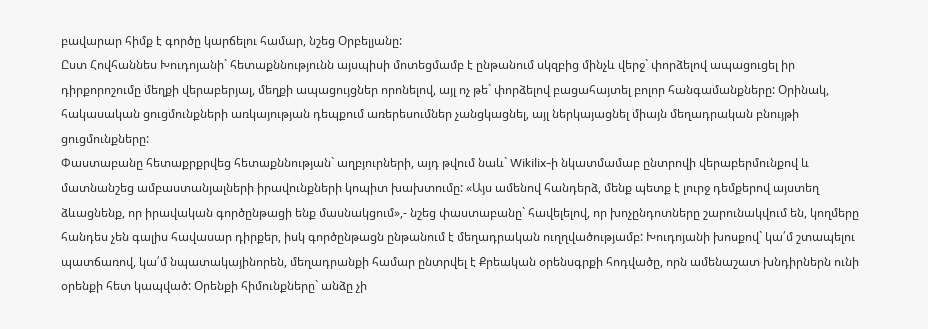բավարար հիմք է գործը կարճելու համար, նշեց Օրբելյանը:
Ըստ Հովհաննես Խուդոյանի` հետաքննությունն այսպիսի մոտեցմամբ է ընթանում սկզբից մինչև վերջ` փորձելով ապացուցել իր դիրքորոշումը մեղքի վերաբերյալ, մեղքի ապացույցներ որոնելով, այլ ոչ թե` փորձելով բացահայտել բոլոր հանգամանքները: Օրինակ, հակասական ցուցմունքների առկայության դեպքում առերեսումներ չանցկացնել, այլ ներկայացնել միայն մեղադրական բնույթի ցուցմունքները:
Փաստաբանը հետաքրքրվեց հետաքննության` աղբյուրների, այդ թվում նաև` Wikilix-ի նկատմամաբ ընտրովի վերաբերմունքով և մատնանշեց ամբաստանյալների իրավունքների կոպիտ խախտումը: «Այս ամենով հանդերձ, մենք պետք է լուրջ դեմքերով այստեղ ձևացնենք, որ իրավական գործընթացի ենք մասնակցում»,- նշեց փաստաբանը` հավելելով, որ խոչընդոտները շարունակվում են, կողմերը հանդես չեն գալիս հավասար դիրքեր, իսկ գործընթացն ընթանում է մեղադրական ուղղվածությամբ: Խուդոյանի խոսքով` կա՛մ շտապելու պատճառով, կա՛մ նպատակայինորեն, մեղադրանքի համար ընտրվել է Քրեական օրենսգրքի հոդվածը, որն ամենաշատ խնդիրներն ունի օրենքի հետ կապված: Օրենքի հիմունքները` անձը չի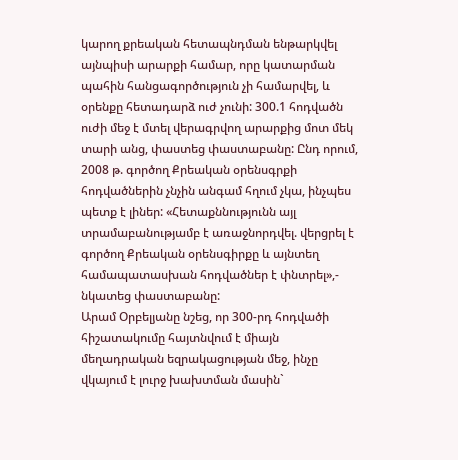կարող քրեական հետապնդման ենթարկվել այնպիսի արարքի համար, որը կատարման պահին հանցագործություն չի համարվել, և օրենքը հետադարձ ուժ չունի: 300.1 հոդվածն ուժի մեջ է մտել վերագրվող արարքից մոտ մեկ տարի անց, փաստեց փաստաբանը: Ընդ որում, 2008 թ. գործող Քրեական օրենսգրքի հոդվածներին չնչին անգամ հղում չկա, ինչպես պետք է լիներ: «Հետաքննությունն այլ տրամաբանությամբ է առաջնորդվել. վերցրել է գործող Քրեական օրենսգիրքը և այնտեղ համապատասխան հոդվածներ է փնտրել»,- նկատեց փաստաբանը:
Արամ Օրբելյանը նշեց, որ 300-րդ հոդվածի հիշատակումը հայտնվում է միայն մեղադրական եզրակացության մեջ, ինչը վկայում է լուրջ խախտման մասին`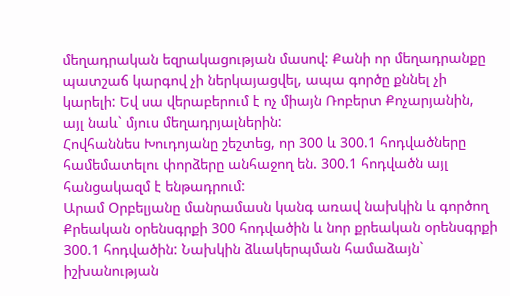մեղադրական եզրակացության մասով: Քանի որ մեղադրանքը պատշաճ կարգով չի ներկայացվել, ապա գործը քննել չի կարելի: Եվ սա վերաբերում է ոչ միայն Ռոբերտ Քոչարյանին, այլ նաև` մյուս մեղադրյալներին:
Հովհաննես Խուդոյանը շեշտեց, որ 300 և 300.1 հոդվածները համեմատելու փորձերը անհաջող են. 300.1 հոդվածն այլ հանցակազմ է ենթադրում:
Արամ Օրբելյանը մանրամասն կանգ առավ նախկին և գործող Քրեական օրենսգրքի 300 հոդվածին և նոր քրեական օրենսգրքի 300.1 հոդվածին: Նախկին ձևակերպման համաձայն` իշխանության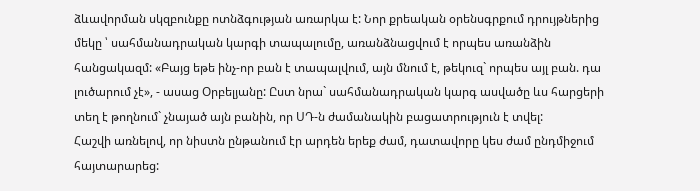ձևավորման սկզբունքը ոտնձգության առարկա է: Նոր քրեական օրենսգրքում դրույթներից մեկը ՝ սահմանադրական կարգի տապալումը, առանձնացվում է որպես առանձին հանցակազմ: «Բայց եթե ինչ-որ բան է տապալվում, այն մնում է, թեկուզ` որպես այլ բան. դա լուծարում չէ», - ասաց Օրբելյանը: Ըստ նրա` սահմանադրական կարգ ասվածը ևս հարցերի տեղ է թողնում` չնայած այն բանին, որ ՍԴ-ն ժամանակին բացատրություն է տվել:
Հաշվի առնելով, որ նիստն ընթանում էր արդեն երեք ժամ, դատավորը կես ժամ ընդմիջում հայտարարեց: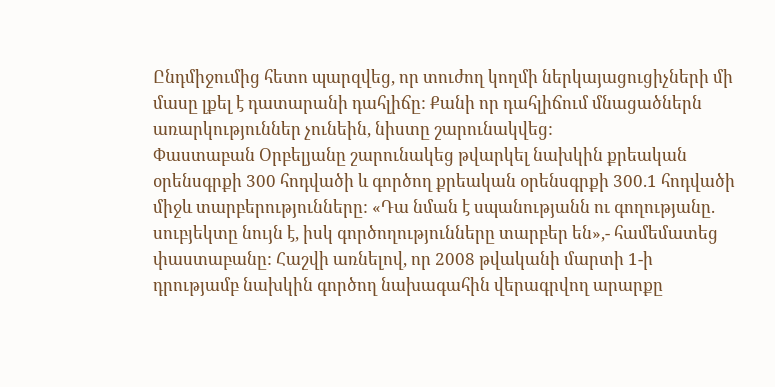Ընդմիջումից հետո պարզվեց, որ տուժող կողմի ներկայացուցիչների մի մասը լքել է դատարանի դահլիճը: Քանի որ դահլիճում մնացածներն առարկություններ չունեին, նիստը շարունակվեց:
Փաստաբան Օրբելյանը շարունակեց թվարկել նախկին քրեական օրենսգրքի 300 հոդվածի և գործող քրեական օրենսգրքի 300.1 հոդվածի միջև տարբերությունները: «Դա նման է սպանությանն ու գողությանը. սուբյեկտը նույն է, իսկ գործողությունները տարբեր են»,- համեմատեց փաստաբանը: Հաշվի առնելով, որ 2008 թվականի մարտի 1-ի դրությամբ նախկին գործող նախագահին վերագրվող արարքը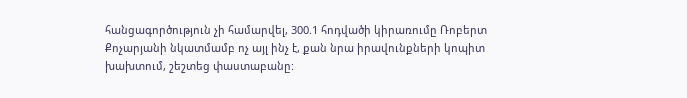հանցագործություն չի համարվել, 300.1 հոդվածի կիրառումը Ռոբերտ Քոչարյանի նկատմամբ ոչ այլ ինչ է, քան նրա իրավունքների կոպիտ խախտում, շեշտեց փաստաբանը: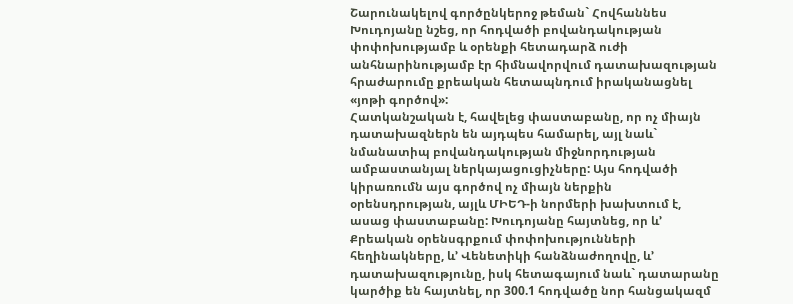Շարունակելով գործընկերոջ թեման` Հովհաննես Խուդոյանը նշեց, որ հոդվածի բովանդակության փոփոխությամբ և օրենքի հետադարձ ուժի անհնարինությամբ էր հիմնավորվում դատախազության հրաժարումը քրեական հետապնդում իրականացնել «յոթի գործով»:
Հատկանշական է, հավելեց փաստաբանը, որ ոչ միայն դատախազներն են այդպես համարել, այլ նաև` նմանատիպ բովանդակության միջնորդության ամբաստանյալ ներկայացուցիչները: Այս հոդվածի կիրառումն այս գործով ոչ միայն ներքին օրենսդրության, այլև ՄԻԵԴ-ի նորմերի խախտում է, ասաց փաստաբանը: Խուդոյանը հայտնեց, որ և’ Քրեական օրենսգրքում փոփոխությունների հեղինակները, և’ Վենետիկի հանձնաժողովը, և’ դատախազությունը, իսկ հետագայում նաև` դատարանը կարծիք են հայտնել, որ 300.1 հոդվածը նոր հանցակազմ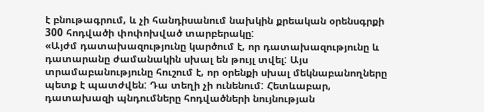է բնութագրում, և չի հանդիսանում նախկին քրեական օրենսգրքի 300 հոդվածի փոփոխված տարբերակը:
«Այժմ դատախազությունը կարծում է, որ դատախազությունը և դատարանը ժամանակին սխալ են թույլ տվել: Այս տրամաբանությունը հուշում է, որ օրենքի սխալ մեկնաբանողները պետք է պատժվեն: Դա տեղի չի ունենում: Հետևաբար, դատախազի պնդումները հոդվածների նույնության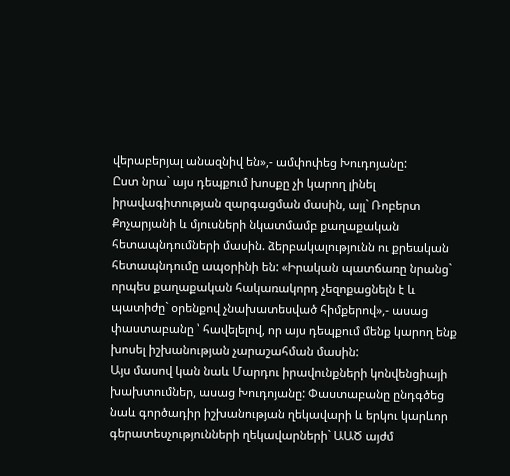վերաբերյալ անազնիվ են»,- ամփոփեց Խուդոյանը:
Ըստ նրա` այս դեպքում խոսքը չի կարող լինել իրավագիտության զարգացման մասին, այլ` Ռոբերտ Քոչարյանի և մյուսների նկատմամբ քաղաքական հետապնդումների մասին. ձերբակալությունն ու քրեական հետապնդումը ապօրինի են: «Իրական պատճառը նրանց` որպես քաղաքական հակառակորդ չեզոքացնելն է և պատիժը` օրենքով չնախատեսված հիմքերով»,- ասաց փաստաբանը ՝ հավելելով, որ այս դեպքում մենք կարող ենք խոսել իշխանության չարաշահման մասին:
Այս մասով կան նաև Մարդու իրավունքների կոնվենցիայի խախտումներ, ասաց Խուդոյանը: Փաստաբանը ընդգծեց նաև գործադիր իշխանության ղեկավարի և երկու կարևոր գերատեսչությունների ղեկավարների` ԱԱԾ այժմ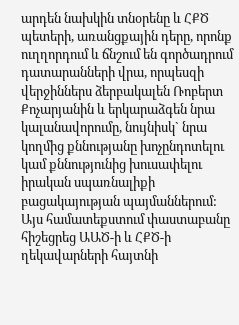արդեն նախկին տնօրենը և ՀՔԾ պետերի, առանցքային դերը, որոնք ուղղորդում և ճնշում են գործադրում դատարանների վրա, որպեսզի վերջիններս ձերբակալեն Ռոբերտ Քոչարյանին և երկարաձգեն նրա կալանավորումը, նույնիսկ` նրա կողմից քննությանը խոչընդոտելու կամ քննությունից խուսափելու իրական սպառնալիքի բացակայության պայմաններում: Այս համատեքստում փաստաբանը հիշեցրեց ԱԱԾ-ի և ՀՔԾ-ի ղեկավարների հայտնի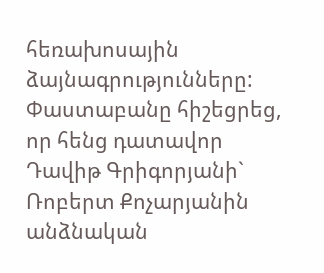հեռախոսային ձայնագրությունները:
Փաստաբանը հիշեցրեց, որ հենց դատավոր Դավիթ Գրիգորյանի` Ռոբերտ Քոչարյանին անձնական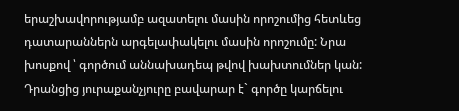երաշխավորությամբ ազատելու մասին որոշումից հետևեց դատարաններն արգելափակելու մասին որոշումը: Նրա խոսքով ՝ գործում աննախադեպ թվով խախտումներ կան: Դրանցից յուրաքանչյուրը բավարար է` գործը կարճելու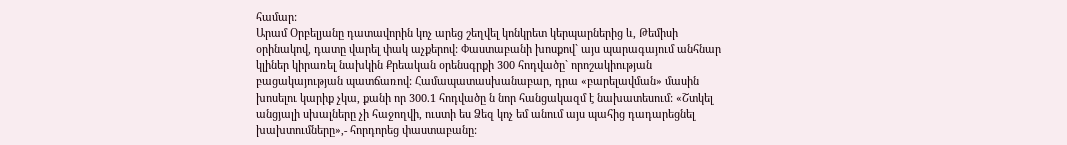համար:
Արամ Օրբելյանը դատավորին կոչ արեց շեղվել կոնկրետ կերպարներից և, Թեմիսի օրինակով, դատը վարել փակ աչքերով: Փաստաբանի խոսքով` այս պարագայում անհնար կլիներ կիրառել նախկին Քրեական օրենսգրքի 300 հոդվածը` որոշակիության բացակայության պատճառով: Համապատասխանաբար, դրա «բարելավման» մասին խոսելու կարիք չկա, քանի որ 300.1 հոդվածը ն նոր հանցակազմ է նախատեսում: «Շտկել անցյալի սխալները չի հաջողվի, ուստի ես Ձեզ կոչ եմ անում այս պահից դադարեցնել խախտումները»,- հորդորեց փաստաբանը: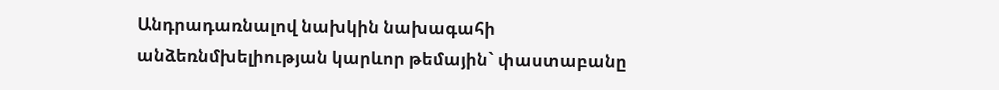Անդրադառնալով նախկին նախագահի անձեռնմխելիության կարևոր թեմային` փաստաբանը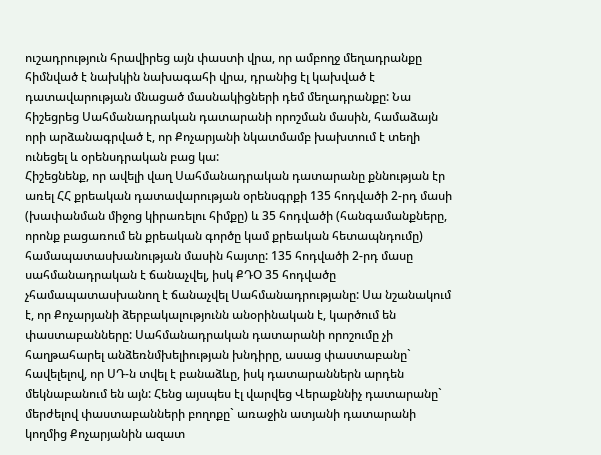ուշադրություն հրավիրեց այն փաստի վրա, որ ամբողջ մեղադրանքը հիմնված է նախկին նախագահի վրա, դրանից էլ կախված է դատավարության մնացած մասնակիցների դեմ մեղադրանքը: Նա հիշեցրեց Սահմանադրական դատարանի որոշման մասին, համաձայն որի արձանագրված է, որ Քոչարյանի նկատմամբ խախտում է տեղի ունեցել և օրենսդրական բաց կա:
Հիշեցնենք, որ ավելի վաղ Սահմանադրական դատարանը քննության էր առել ՀՀ քրեական դատավարության օրենսգրքի 135 հոդվածի 2-րդ մասի (խափանման միջոց կիրառելու հիմքը) և 35 հոդվածի (հանգամանքները, որոնք բացառում են քրեական գործը կամ քրեական հետապնդումը) համապատասխանության մասին հայտը: 135 հոդվածի 2-րդ մասը սահմանադրական է ճանաչվել, իսկ ՔԴՕ 35 հոդվածը չհամապատասխանող է ճանաչվել Սահմանադրությանը: Սա նշանակում է, որ Քոչարյանի ձերբակալությունն անօրինական է, կարծում են փաստաբանները: Սահմանադրական դատարանի որոշումը չի հաղթահարել անձեռնմխելիության խնդիրը, ասաց փաստաբանը` հավելելով, որ ՍԴ-ն տվել է բանաձևը, իսկ դատարաններն արդեն մեկնաբանում են այն: Հենց այսպես էլ վարվեց Վերաքննիչ դատարանը` մերժելով փաստաբանների բողոքը` առաջին ատյանի դատարանի կողմից Քոչարյանին ազատ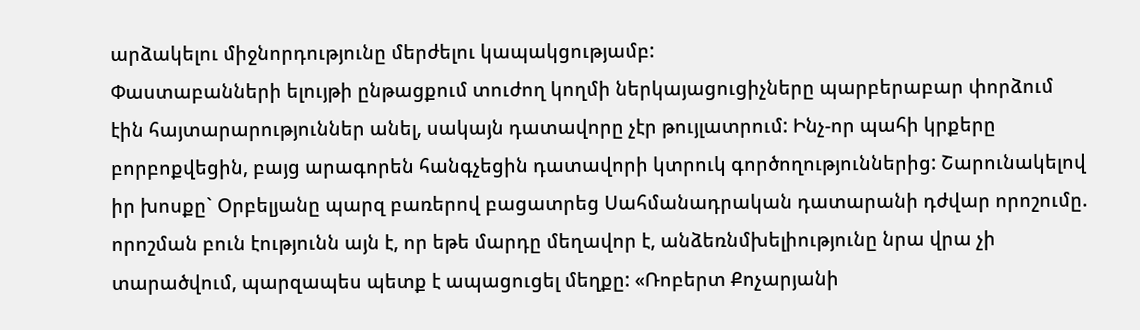արձակելու միջնորդությունը մերժելու կապակցությամբ:
Փաստաբանների ելույթի ընթացքում տուժող կողմի ներկայացուցիչները պարբերաբար փորձում էին հայտարարություններ անել, սակայն դատավորը չէր թույլատրում: Ինչ-որ պահի կրքերը բորբոքվեցին, բայց արագորեն հանգչեցին դատավորի կտրուկ գործողություններից: Շարունակելով իր խոսքը` Օրբելյանը պարզ բառերով բացատրեց Սահմանադրական դատարանի դժվար որոշումը. որոշման բուն էությունն այն է, որ եթե մարդը մեղավոր է, անձեռնմխելիությունը նրա վրա չի տարածվում, պարզապես պետք է ապացուցել մեղքը: «Ռոբերտ Քոչարյանի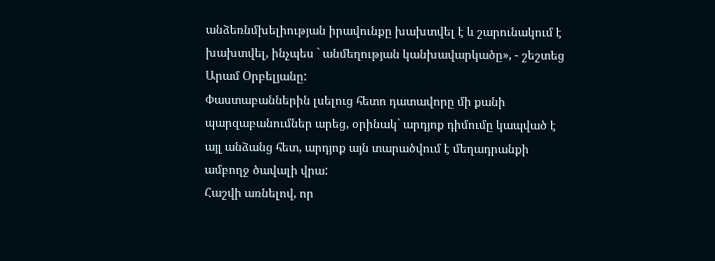անձեռնմխելիության իրավունքը խախտվել է և շարունակում է խախտվել, ինչպես ` անմեղության կանխավարկածը», - շեշտեց Արամ Օրբելյանը:
Փաստաբաններին լսելուց հետո դատավորը մի քանի պարզաբանումներ արեց, օրինակ` արդյոք դիմումը կապված է այլ անձանց հետ, արդյոք այն տարածվում է մեղադրանքի ամբողջ ծավալի վրա:
Հաշվի առնելով, որ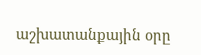աշխատանքային օրը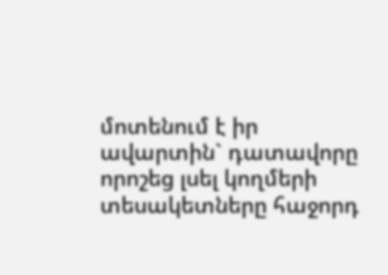մոտենում է իր ավարտին` դատավորը որոշեց լսել կողմերի տեսակետները հաջորդ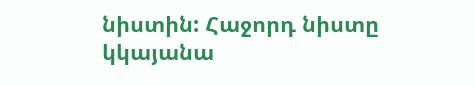նիստին: Հաջորդ նիստը կկայանա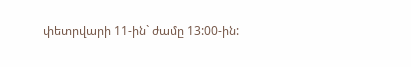փետրվարի 11-ին` ժամը 13:00-ին: